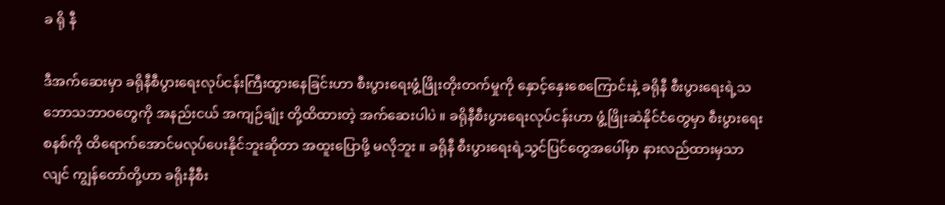ခ ရို နီ

ဒီအက်ဆေးမှာ ခရိုနီစီပွားရေးလုပ်ငန်းကြီးထွားနေခြင်းဟာ စီးပွားရေးဖွံ့ဖြိုးတိုးတက်မှုကို နှောင့်နှေးစေကြောင်းနဲ့ ခရိုနီ စီးပွားရေးရဲ့သဘောသဘာဝတွေကို အနည်းငယ် အကျဉ်ချုံး တို့ထိထားတဲ့ အက်ဆေးပါပဲ ။ ခရိုနီစီးပွားရေးလုပ်ငန်းဟာ ဖွံ့ဖြိုးဆဲနိုင်ငံတွေမှာ စီးပွားရေးစနစ်ကို ထိရောက်အောင်မလုပ်ပေးနိုင်ဘူးဆိုတာ အထူးပြောဖို့ မလိုဘူး ။ ခရိုနီ စီးပွားရေးရဲ့သွင်ပြင်တွေအပေါ်မှာ နားလည်ထားမှသာလျင် ကျွန်တော်တို့ဟာ ခရိုးနီစီး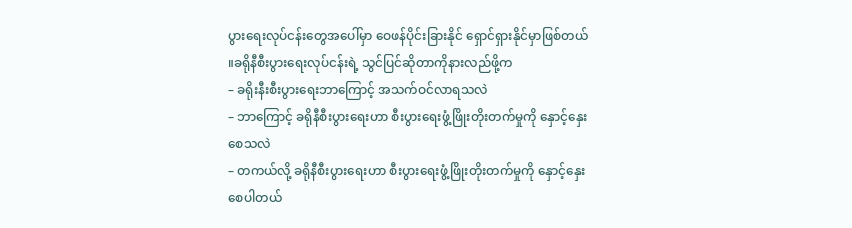ပွားရေးလုပ်ငန်းတွေအပေါ်မှာ ဝေဖန်ပိုင်းခြားနိုင် ရှောင်ရှားနိုင်မှာဖြစ်တယ် ။ခရိုနီစီးပွားရေးလုပ်ငန်းရဲ့ သွင်ပြင်ဆိုတာကိုနားလည်ဖို့က
– ခရိုးနီးစီးပွားရေးဘာကြောင့် အသက်ဝင်လာရသလဲ
– ဘာကြောင့် ခရိုနီစီးပွားရေးဟာ စီးပွားရေးဖွံ့ဖြိုးတိုးတက်မှုကို နှောင့်နှေးစေသလဲ
– တကယ်လို့ ခရိုနီစီးပွားရေးဟာ စီးပွားရေးဖွံ့ဖြိုးတိုးတက်မှုကို နှောင့်နှေးစေပါတယ်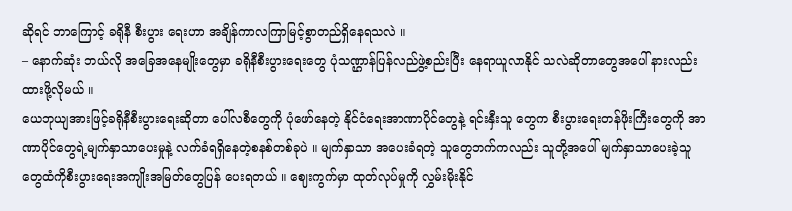ဆိုရင် ဘာကြောင့် ခရိုနီ စီးပွား ရေးဟာ အချိန်ကာလကြာမြင့်စွာတည်ရှိနေရသလဲ ။
– နောက်ဆုံး ဘယ်လို အခြေအနေမျိုးတွေမှာ ခရိုနီစီးပွားရေးတွေ ပုံသဏ္ဌာန်ပြန်လည်ဖွဲ့စည်းပြီး နေရာယူလာနိုင် သလဲဆိုတာတွေအပေါ် နားလည်းထားဖို့လိုမယ် ။
ယေဘုယျအားဖြင့်ခရိုနီစီးပွားရေးဆိုတာ ပေါ်လစီတွေကို ပုံဖော်နေတဲ့ နိုင်ငံရေးအာဏာပိုင်တွေနဲ့ ရင်းနှီးသူ တွေက စီးပွားရေးတန်ဖိုးကြီးတွေကို အာဏာပိုင်တွေရဲ့မျက်နှာသာပေးမှုနဲ့ လက်ခံရရှိနေတဲ့စနစ်တစ်ခုပဲ ။ မျက်နှာသာ အပေးခံရတဲ့ သူတွေဘက်ကလည်း သူတို့အပေါ် မျက်နှာသာပေးခဲ့သူတွေထံကိုစီးပွားရေးအကျိုးအမြတ်တွေပြန် ပေးရတယ် ။ ဈေးကွက်မှာ ထုတ်လုပ်မှုကို လွှမ်းမိုးနိုင်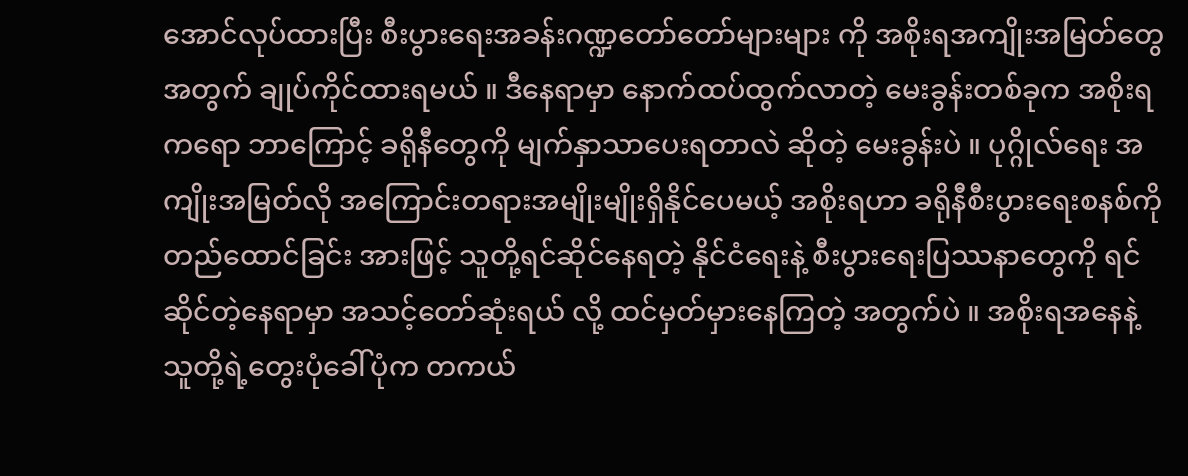အောင်လုပ်ထားပြီး စီးပွားရေးအခန်းဂဏ္ဍတော်တော်များများ ကို အစိုးရအကျိုးအမြတ်တွေ အတွက် ချုပ်ကိုင်ထားရမယ် ။ ဒီနေရာမှာ နောက်ထပ်ထွက်လာတဲ့ မေးခွန်းတစ်ခုက အစိုးရကရော ဘာကြောင့် ခရိုနီတွေကို မျက်နှာသာပေးရတာလဲ ဆိုတဲ့ မေးခွန်းပဲ ။ ပုဂ္ဂိုလ်ရေး အကျိုးအမြတ်လို အကြောင်းတရားအမျိုးမျိုးရှိနိုင်ပေမယ့် အစိုးရဟာ ခရိုနီစီးပွားရေးစနစ်ကို တည်ထောင်ခြင်း အားဖြင့် သူတို့ရင်ဆိုင်နေရတဲ့ နိုင်ငံရေးနဲ့ စီးပွားရေးပြဿနာတွေကို ရင်ဆိုင်တဲ့နေရာမှာ အသင့်တော်ဆုံးရယ် လို့ ထင်မှတ်မှားနေကြတဲ့ အတွက်ပဲ ။ အစိုးရအနေနဲ့ သူတို့ရဲ့တွေးပုံခေါ်ပုံက တကယ်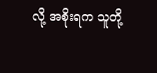လို့ အစိုးရက သူတို့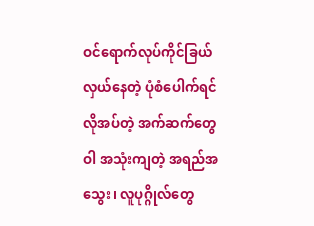ဝင်ရောက်လုပ်ကိုင်ခြယ်လှယ်နေတဲ့ ပုံစံပေါက်ရင် လိုအပ်တဲ့ အက်ဆက်တွေ ဝါ အသုံးကျတဲ့ အရည်အသွေး၊ လူပုဂ္ဂိုလ်တွေ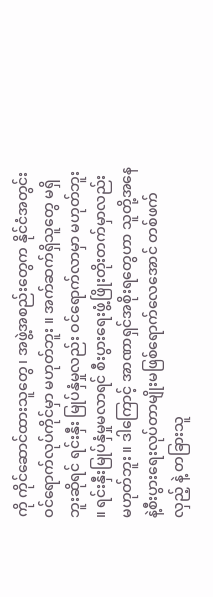ကို ကိုင်ဆောင်ထားသူတွေ၊ အဖွဲ့အစည်းတွေက နိုင်ငံအတွင်းဝင်ရောက်လုပ်ကိုင်မှာ မဟုတ်ဘူး ။ အက်ဆက်ရှိသူတွေ မရှိဘူးဆိုရင် ရင်းနှီး မြုပ်နှံမှုလည်း ဝင်ရောက်လာမှာ မဟုတ်ဘူး ။ ရင်းနှီးမြုပ်နှံမှုမလာရင် စီးပွားရေးဖွံ့ဖြိုးတိုးတက်မှာလည်း မဟုတ်ဘူး ။ ဒါကြောင့် အာဏာရှင်အစိုးရတွေဟာ သူတို့အနေနဲ့စီးပွားရေးလုပ်တာမျိုးမဖြစ်ရောက်လေအောင် တစ်ဖက်လှည့် နဲ့ တခြားသူ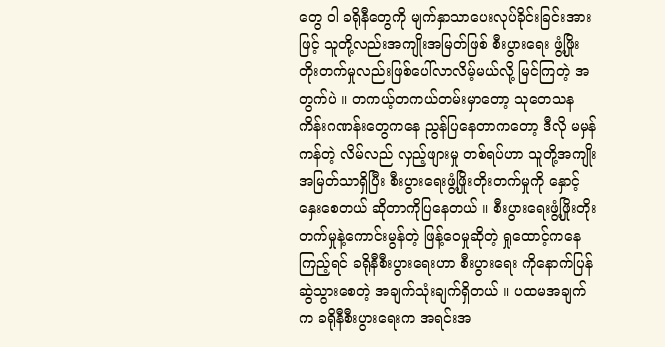တွေ ဝါ ခရိုနီတွေကို မျက်နှာသာပေးလုပ်ခိုင်းခြင်းအားဖြင့် သူတို့လည်းအကျိုးအမြတ်ဖြစ် စီးပွားရေး ဖွံ့ဖြိုး တိုးတက်မှုလည်းဖြစ်ပေါ်လာလိမ့်မယ်လို့ မြင်ကြတဲ့ အတွက်ပဲ ။ တကယ့်တကယ်တမ်းမှာတော့ သုတေသန ကိန်းဂဏန်းတွေကနေ ညွန်ပြနေတာကတော့ ဒီလို မမှန်ကန်တဲ့ လိမ်လည် လှည့်ဖျားမှု တစ်ရပ်ဟာ သူတို့အကျိုး အမြတ်သာရှိပြီး စီးပွားရေးဖွံ့ဖြိုးတိုးတက်မှုကို နှောင့်နှေးစေတယ် ဆိုတာကိုပြနေတယ် ။ စီးပွားရေးဖွံ့ဖြိုးတိုးတက်မှုနဲ့ကောင်းမွန်တဲ့ ဖြန့်ဝေမှုဆိုတဲ့ ရှုထောင့်ကနေကြည့်ရင် ခရိုနီစီးပွားရေးဟာ စီးပွားရေး ကိုနောက်ပြန်ဆွဲသွားစေတဲ့ အချက်သုံးချက်ရှိတယ် ။ ပထမအချက်က ခရိုနီစီးပွားရေးက အရင်းအ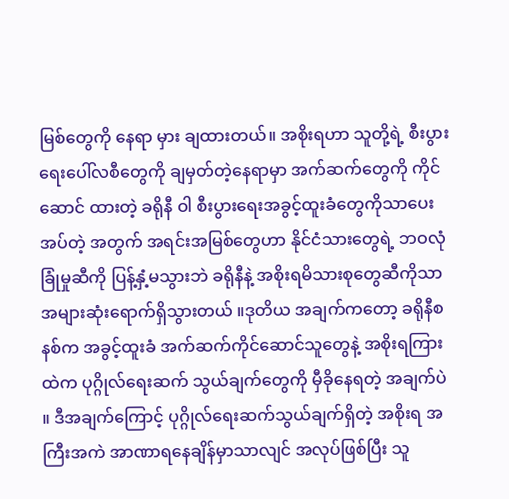မြစ်တွေကို နေရာ မှား ချထားတယ်။ အစိုးရဟာ သူတို့ရဲ့ စီးပွားရေးပေါ်လစီတွေကို ချမှတ်တဲ့နေရာမှာ အက်ဆက်တွေကို ကိုင်ဆောင် ထားတဲ့ ခရိုနီ ဝါ စီးပွားရေးအခွင့်ထူးခံတွေကိုသာပေးအပ်တဲ့ အတွက် အရင်းအမြစ်တွေဟာ နိုင်ငံသားတွေရဲ့ ဘဝလုံခြုံမှုဆီကို ပြန့်နှံ့မသွားဘဲ ခရိုနီနဲ့ အစိုးရမိသားစုတွေဆီကိုသာ အများဆုံးရောက်ရှိသွားတယ် ။ဒုတိယ အချက်ကတော့ ခရိုနီစနစ်က အခွင့်ထူးခံ အက်ဆက်ကိုင်ဆောင်သူတွေနဲ့ အစိုးရကြားထဲက ပုဂ္ဂိုလ်ရေးဆက် သွယ်ချက်တွေကို မှီခိုနေရတဲ့ အချက်ပဲ ။ ဒီအချက်ကြောင့် ပုဂ္ဂိုလ်ရေးဆက်သွယ်ချက်ရှိတဲ့ အစိုးရ အကြီးအကဲ အာဏာရနေချိန်မှာသာလျင် အလုပ်ဖြစ်ပြီး သူ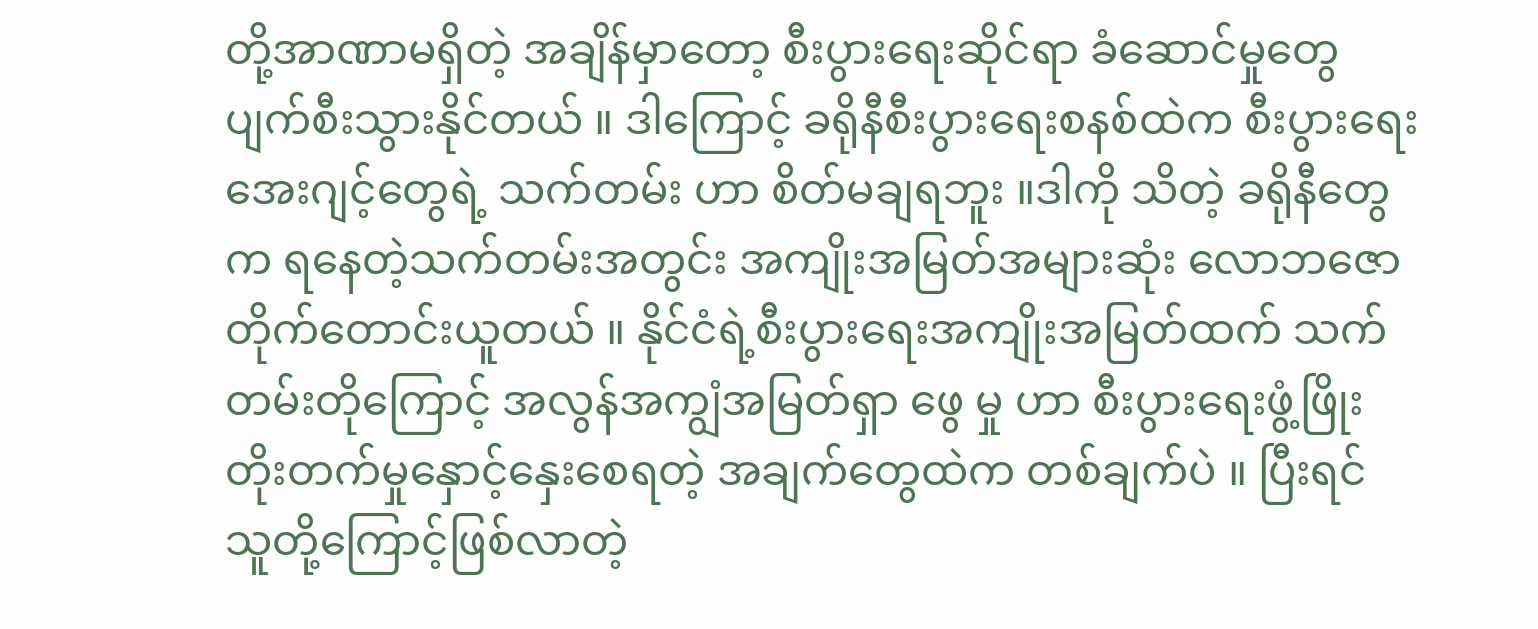တို့အာဏာမရှိတဲ့ အချိန်မှာတော့ စီးပွားရေးဆိုင်ရာ ခံဆောင်မှုတွေပျက်စီးသွားနိုင်တယ် ။ ဒါကြောင့် ခရိုနီစီးပွားရေးစနစ်ထဲက စီးပွားရေးအေးဂျင့်တွေရဲ့ သက်တမ်း ဟာ စိတ်မချရဘူး ။ဒါကို သိတဲ့ ခရိုနီတွေက ရနေတဲ့သက်တမ်းအတွင်း အကျိုးအမြတ်အများဆုံး လောဘဇော တိုက်တောင်းယူတယ် ။ နိုင်ငံရဲ့စီးပွားရေးအကျိုးအမြတ်ထက် သက်တမ်းတိုကြောင့် အလွန်အကျွံအမြတ်ရှာ ဖွေ မှု ဟာ စီးပွားရေးဖွံ့ဖြိုးတိုးတက်မှုနှောင့်နှေးစေရတဲ့ အချက်တွေထဲက တစ်ချက်ပဲ ။ ပြီးရင် သူတို့ကြောင့်ဖြစ်လာတဲ့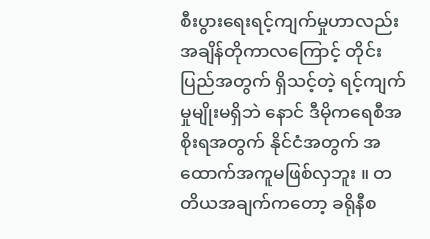စီးပွားရေးရင့်ကျက်မှုဟာလည်း အချိန်တိုကာလကြောင့် တိုင်းပြည်အတွက် ရှိသင့်တဲ့ ရင့်ကျက်မှုမျိုးမရှိဘဲ နောင် ဒီမိုကရေစီအစိုးရအတွက် နိုင်ငံအတွက် အထောက်အကူမဖြစ်လှဘူး ။ တတိယအချက်ကတော့ ခရိုနီစ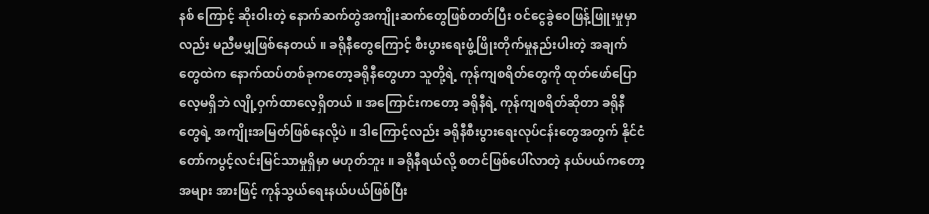နစ် ကြောင့် ဆိုးဝါးတဲ့ နောက်ဆက်တွဲအကျိုးဆက်တွေဖြစ်တတ်ပြီး ဝင်ငွေခွဲဝေဖြန့်ဖြူးမှုမှာလည်း မညီမမျှဖြစ်နေတယ် ။ ခရိုနီတွေကြောင့် စီးပွားရေးဖွံ့ဖြိုးတိုက်မှုနည်းပါးတဲ့ အချက်တွေထဲက နောက်ထပ်တစ်ခုကတော့ခရိုနီတွေဟာ သူတို့ရဲ့ ကုန်ကျစရိတ်တွေကို ထုတ်ဖော်ပြောလေ့မရှိဘဲ လျို့ဝှက်ထာလေ့ရှိတယ် ။ အကြောင်းကတော့ ခရိုနီရဲ့ ကုန်ကျစရိတ်ဆိုတာ ခရိုနီတွေရဲ့ အကျိုးအမြတ်ဖြစ်နေလို့ပဲ ။ ဒါကြောင့်လည်း ခရိုနီစီးပွားရေးလုပ်ငန်းတွေအတွက် နိုင်ငံတော်ကပွင့်လင်းမြင်သာမှုရှိမှာ မဟုတ်ဘူး ။ ခရိုနီရယ်လို့ စတင်ဖြစ်ပေါ်လာတဲ့ နယ်ပယ်ကတော့ အများ အားဖြင့် ကုန်သွယ်ရေးနယ်ပယ်ဖြစ်ပြီး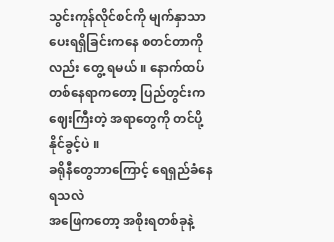သွင်းကုန်လိုင်စင်ကို မျက်နှာသာပေးရရှိခြင်းကနေ စတင်တာကိုလည်း တွေ့ ရမယ် ။ နောက်ထပ်တစ်နေရာကတော့ ပြည်တွင်းက ဈေးကြီးတဲ့ အရာတွေကို တင်ပို့နိုင်ခွင့်ပဲ ။
ခရိုနီတွေဘာကြောင့် ရေရှည်ခံနေရသလဲ
အဖြေကတော့ အစိုးရတစ်ခုနဲ့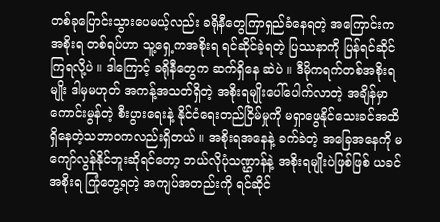တစ်ခုပြောင်းသွားပေမယ့်လည်း ခရိုနီတွေကြာရှည်ခံနေရတဲ့ အကြောင်းက အစိုးရ တစ်ရပ်ဟာ သူ့ရှေ့ကအစိုးရ ရင်ဆိုင်ခဲ့ရတဲ့ ပြဿနာကို ပြန်ရင်ဆိုင်ကြရလို့ပဲ ။ ဒါကြောင့် ခရိုနီတွေက ဆက်ရှိနေ ဆဲပဲ ။ ဒီမိုကရက်တစ်အစိုးရမျိုး ဒါမှမဟုတ် အကန့်အသတ်ရှိတဲ့ အစိုးရမျိုးပေါ်ပေါက်လာတဲ့ အချိန်မှာ ကောင်းမွန်တဲ့ စီးပွားရေးနဲ့ နိုင်ငံရေးတည်ငြိမ်မှုကို မရှာဖွေနိုင်သေးခင်အထိရှိနေတဲ့သဘာဝကလည်းရှိတယ် ။ အစိုးရအနေနဲ့ ခက်ခဲတဲ့ အခြေအနေကို မကျော်လွန်နိုင်ဘူးဆိုရင်တော့ ဘယ်လိုပုံသဏ္ဌာန်နဲ့ အစိုးရမျိုးပဲဖြစ်ဖြစ် ယခင် အစိုးရ ကြုံတွေ့ရတဲ့ အကျပ်အတည်းကို ရင်ဆိုင်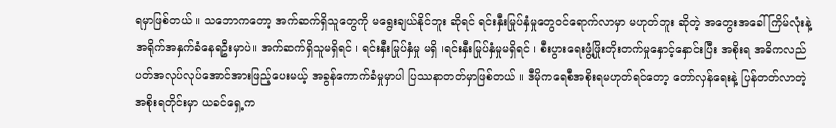ရမှာဖြစ်တယ် ။ သဘောကတော့ အက်ဆက်ရှိသူတွေကို မရွေးချယ်နိုင်ဘူး ဆိုရင် ရင်းနှီးမြုပ်နှံမှုတွေဝင်ရောက်လာမှာ မဟုတ်ဘူး ဆိုတဲ့ အတွေးအခေါ်ကြိမ်လုံးနဲ့ အရိုက်အနှက်ခံနေရဦးမှာပဲ။ အက်ဆက်ရှိသူမရှိရင် ၊ ရင်းနှီးမြုပ်နှံမှု မရှိ ၊ရင်းနှီးမြုပ်နှံမှုမရှိရင် ၊ စီးပွားရေးဖွံ့ဖြိုးတိုးတက်မှုနှောင့်နှောင်းပြီး အစိုးရ အဓိကလည်ပတ်အလုပ်လုပ်အောင်အားဖြည့်ပေးမယ့် အခွန်ကောက်ခံမှုမှာပါ ပြဿနာတတ်မှာဖြစ်တယ် ။ ဒီမိုကရေစီအစိုးရမဟုတ်ရင်တော့ တော်လှန်ရေးနဲ့ ပြန်တတ်လာတဲ့ အစိုးရတိုင်းမှာ ယခင်ရှေ့က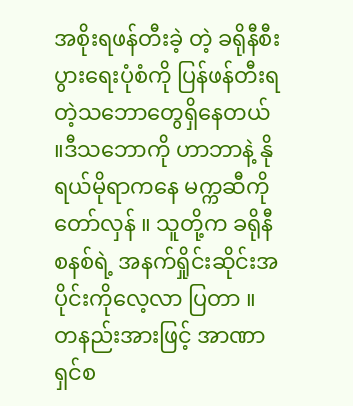အစိုးရဖန်တီးခဲ့ တဲ့ ခရိုနီစီးပွားရေးပုံစံကို ပြန်ဖန်တီးရတဲ့သဘောတွေရှိနေတယ် ။ဒီသဘောကို ဟာဘာနဲ့ နိုရယ်မိုရာကနေ မက္ကဆီကို တော်လှန် ။ သူတို့က ခရိုနီစနစ်ရဲ့ အနက်ရှိုင်းဆိုင်းအပိုင်းကိုလေ့လာ ပြတာ ။ တနည်းအားဖြင့် အာဏာရှင်စ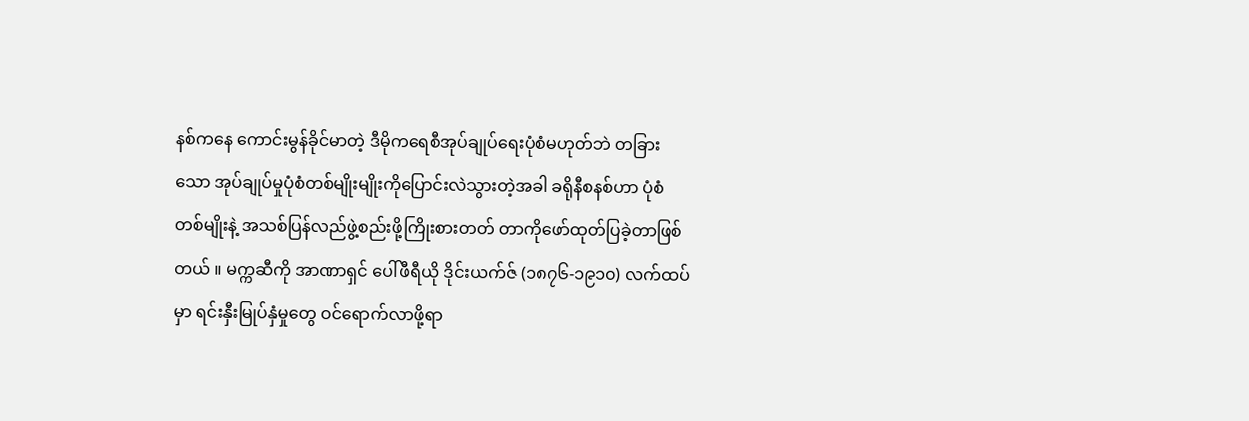နစ်ကနေ ကောင်းမွန်ခိုင်မာတဲ့ ဒီမိုကရေစီအုပ်ချုပ်ရေးပုံစံမဟုတ်ဘဲ တခြားသော အုပ်ချုပ်မှုပုံစံတစ်မျိုးမျိုးကိုပြောင်းလဲသွားတဲ့အခါ ခရိုနီစနစ်ဟာ ပုံစံတစ်မျိုးနဲ့ အသစ်ပြန်လည်ဖွဲ့စည်းဖို့ကြိုးစားတတ် တာကိုဖော်ထုတ်ပြခဲ့တာဖြစ်တယ် ။ မက္ကဆီကို အာဏာရှင် ပေါ်ဖီရီယို ဒိုင်းယက်ဇ် (၁၈၇၆-၁၉၁၀) လက်ထပ်မှာ ရင်းနှီးမြုပ်နှံမှုတွေ ဝင်ရောက်လာဖို့ရာ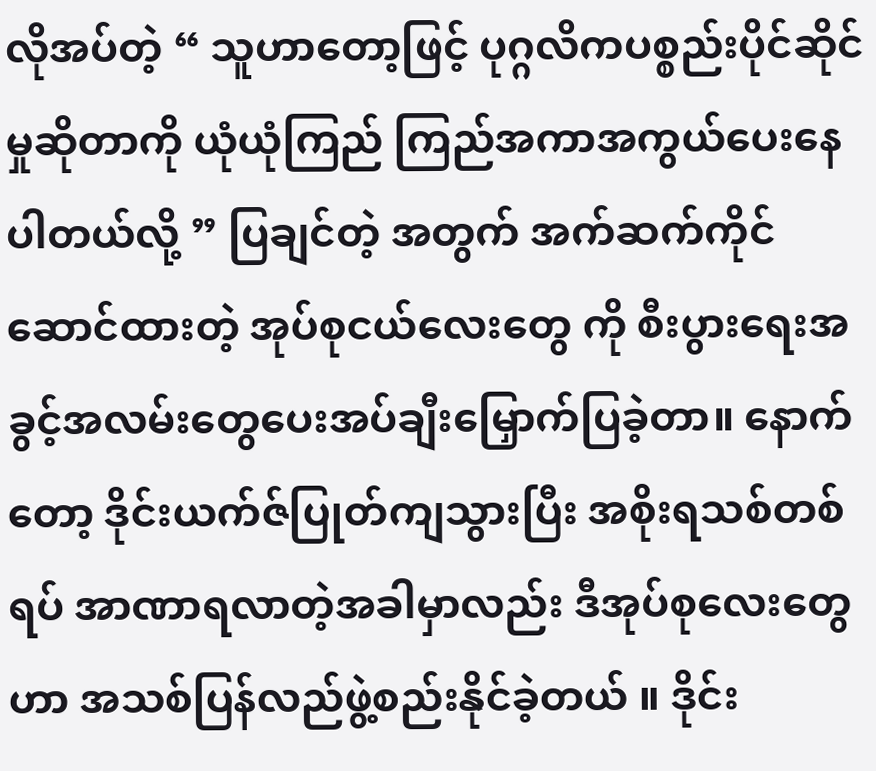လိုအပ်တဲ့ “ သူဟာတော့ဖြင့် ပုဂ္ဂလိကပစ္စည်းပိုင်ဆိုင်မှုဆိုတာကို ယုံယုံကြည် ကြည်အကာအကွယ်ပေးနေပါတယ်လို့ ” ပြချင်တဲ့ အတွက် အက်ဆက်ကိုင်ဆောင်ထားတဲ့ အုပ်စုငယ်လေးတွေ ကို စီးပွားရေးအခွင့်အလမ်းတွေပေးအပ်ချီးမြှောက်ပြခဲ့တာ။ နောက်တော့ ဒိုင်းယက်ဇ်ပြုတ်ကျသွားပြီး အစိုးရသစ်တစ်ရပ် အာဏာရလာတဲ့အခါမှာလည်း ဒီအုပ်စုလေးတွေဟာ အသစ်ပြန်လည်ဖွဲ့စည်းနိုင်ခဲ့တယ် ။ ဒိုင်း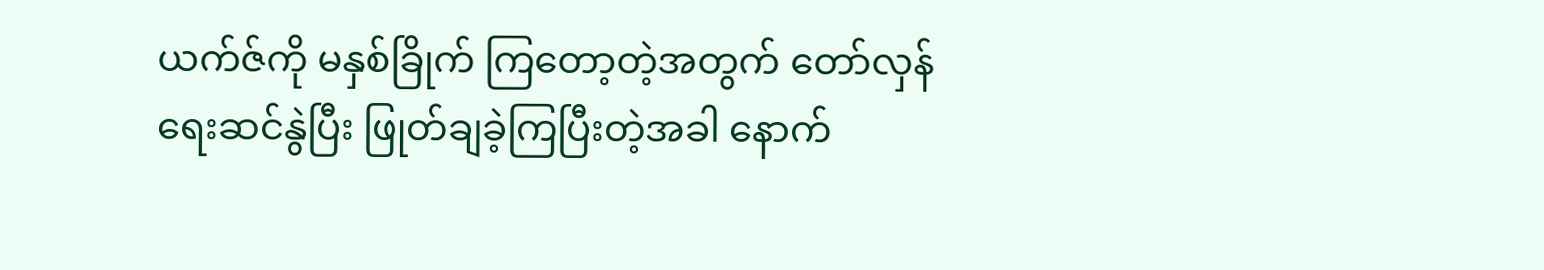ယက်ဇ်ကို မနှစ်ခြိုက် ကြတော့တဲ့အတွက် တော်လှန်ရေးဆင်နွဲပြီး ဖြုတ်ချခဲ့ကြပြီးတဲ့အခါ နောက်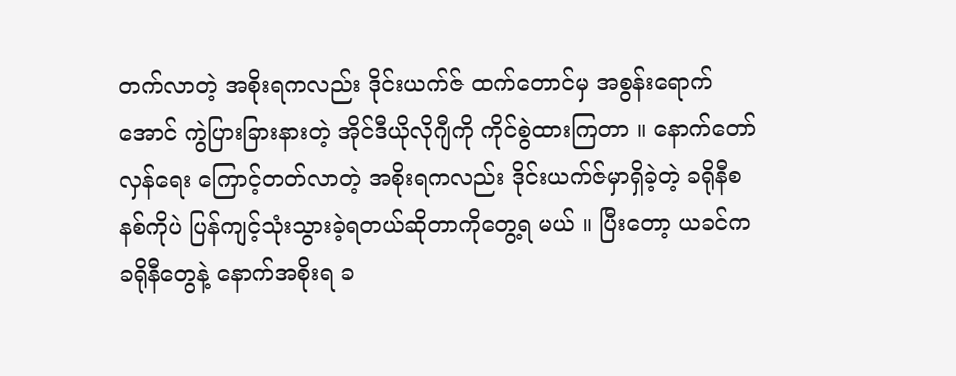တက်လာတဲ့ အစိုးရကလည်း ဒိုင်းယက်ဇ် ထက်တောင်မှ အစွန်းရောက်အောင် ကွဲပြားခြားနားတဲ့ အိုင်ဒီယိုလိုဂျီကို ကိုင်စွဲထားကြတာ ။ နောက်တော်လှန်ရေး ကြောင့်တတ်လာတဲ့ အစိုးရကလည်း ဒိုင်းယက်ဇ်မှာရှိခဲ့တဲ့ ခရိုနီစနစ်ကိုပဲ ပြန်ကျင့်သုံးသွားခဲ့ရတယ်ဆိုတာကိုတွေ့ရ မယ် ။ ပြီးတော့ ယခင်က ခရိုနီတွေနဲ့ နောက်အစိုးရ ခ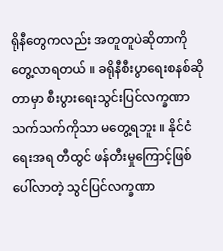ရိုနီတွေကလည်း အတူတူပဲဆိုတာကိုတွေ့လာရတယ် ။ ခရိုနီစီးပွာရေးစနစ်ဆိုတာမှာ စီးပွားရေးသွင်းပြင်လက္ခဏာသက်သက်ကိုသာ မတွေ့ရဘူး ။ နိုင်ငံရေးအရ တီထွင် ဖန်တီးမှုကြောင့်ဖြစ်ပေါ်လာတဲ့ သွင်ပြင်လက္ခဏာ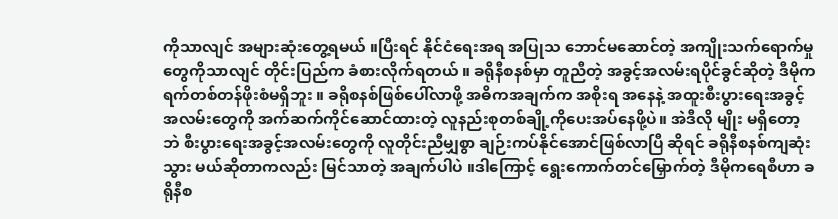ကိုသာလျင် အများဆုံးတွေ့ရမယ် ။ပြီးရင် နိုင်ငံရေးအရ အပြုသ ဘောင်မဆောင်တဲ့ အကျိုးသက်ရောက်မှုတွေကိုသာလျင် တိုင်းပြည်က ခံစားလိုက်ရတယ် ။ ခရိုနီစနစ်မှာ တူညီတဲ့ အခွင့်အလမ်းရပိုင်ခွင်ဆိုတဲ့ ဒီမိုကရက်တစ်တန်ဖိုးစံမရှိဘူး ။ ခရိုစနစ်ဖြစ်ပေါ်လာဖို့ အဓိကအချက်က အစိုးရ အနေနဲ့ အထူးစီးပွားရေးအခွင့်အလမ်းတွေကို အက်ဆက်ကိုင်ဆောင်ထားတဲ့ လူနည်းစုတစ်ချို့ကိုပေးအပ်နေဖို့ပဲ။ အဲဒီလို မျိုး မရှိတော့ဘဲ စီးပွားရေးအခွင့်အလမ်းတွေကို လူတိုင်းညီမျှစွာ ချဉ်းကပ်နိုင်အောင်ဖြစ်လာပြီ ဆိုရင် ခရိုနီစနစ်ကျဆုံးသွား မယ်ဆိုတာကလည်း မြင်သာတဲ့ အချက်ပါပဲ ။ဒါကြောင့် ရွေးကောက်တင်မြှောက်တဲ့ ဒီမိုကရေစီဟာ ခရိုနီစ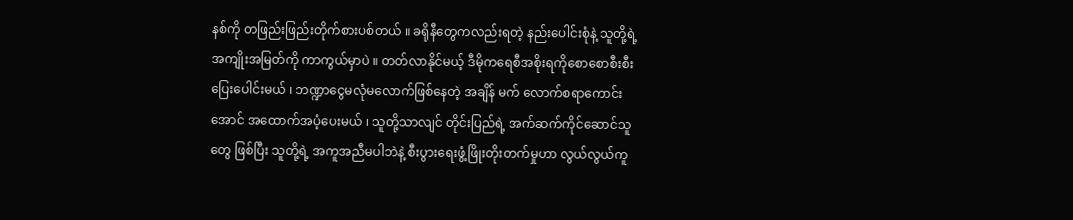နစ်ကို တဖြည်းဖြည်းတိုက်စားပစ်တယ် ။ ခရိုနီတွေကလည်းရတဲ့ နည်းပေါင်းစုံနဲ့ သူတို့ရဲ့ အကျိုးအမြတ်ကို ကာကွယ်မှာပဲ ။ တတ်လာနိုင်မယ့် ဒီမိုကရေစီအစိုးရကိုစောစောစီးစီးပြေးပေါင်းမယ် ၊ ဘဏ္ဍာငွေမလုံမလောက်ဖြစ်နေတဲ့ အချိန် မက် လောက်စရာကောင်းအောင် အထောက်အပံ့ပေးမယ် ၊ သူတို့သာလျင် တိုင်းပြည်ရဲ့ အက်ဆက်ကိုင်ဆောင်သူတွေ ဖြစ်ပြီး သူတို့ရဲ့ အကူအညီမပါဘဲနဲ့ စီးပွားရေးဖွံ့ဖြိုးတိုးတက်မှုဟာ လွယ်လွယ်ကူ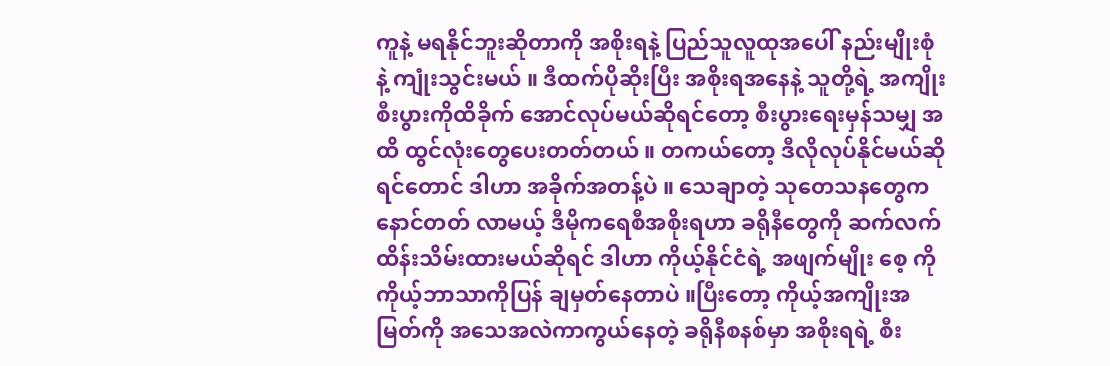ကူနဲ့ မရနိုင်ဘူးဆိုတာကို အစိုးရနဲ့ ပြည်သူလူထုအပေါ် နည်းမျိုးစုံနဲ့ ကျုံးသွင်းမယ် ။ ဒီထက်ပိုဆိုးပြီး အစိုးရအနေနဲ့ သူတို့ရဲ့ အကျိုးစီးပွားကိုထိခိုက် အောင်လုပ်မယ်ဆိုရင်တော့ စီးပွားရေးမှန်သမျှ အထိ ထွင်လုံးတွေပေးတတ်တယ် ။ တကယ်တော့ ဒီလိုလုပ်နိုင်မယ်ဆိုရင်တောင် ဒါဟာ အခိုက်အတန့်ပဲ ။ သေချာတဲ့ သုတေသနတွေက နောင်တတ် လာမယ့် ဒီမိုကရေစီအစိုးရဟာ ခရိုနီတွေကို ဆက်လက်ထိန်းသိမ်းထားမယ်ဆိုရင် ဒါဟာ ကိုယ့်နိုင်ငံရဲ့ အဖျက်မျိုး စေ့ ကို ကိုယ့်ဘာသာကိုပြန် ချမှတ်နေတာပဲ ။ပြီးတော့ ကိုယ့်အကျိုးအမြတ်ကို အသေအလဲကာကွယ်နေတဲ့ ခရိုနီစနစ်မှာ အစိုးရရဲ့ စီး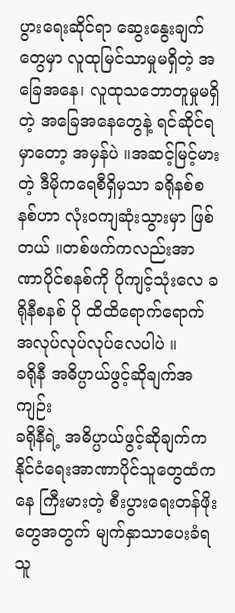ပွားရေးဆိုင်ရာ ဆွေးနွေးချက်တွေမှာ လူထုမြင်သာမှုမရှိတဲ့ အခြေအနေ၊ လူထုသဘောတူမှုမရှိတဲ့ အခြေအနေတွေနဲ့ ရင်ဆိုင်ရမှာတော့ အမှန်ပဲ ။အဆင့်မြင့်မားတဲ့ ဒီမိုကရေစီရှိမှသာ ခရိုနစ်စနစ်ဟာ လုံးဝကျဆုံးသွားမှာ ဖြစ်တယ် ။တစ်ဖက်ကလည်းအာဏာပိုင်စနစ်ကို ပိုကျင့်သုံးလေ ခရိုနီစနစ် ပို ထိထိရောက်ရောက်အလုပ်လုပ်လုပ်လေပါပဲ ။
ခရိုနီ အဓိပ္ပာယ်ဖွင့်ဆိုချက်အကျဉ်း
ခရိုနီရဲ့ အဓိပ္ပာယ်ဖွင့်ဆိုချက်က နိုင်ငံရေးအာဏာပိုင်သူတွေထံကနေ ကြီးမားတဲ့ စီးပွားရေးတန်ဖိုးတွေအတွက် မျက်နှာသာပေးခံရသူ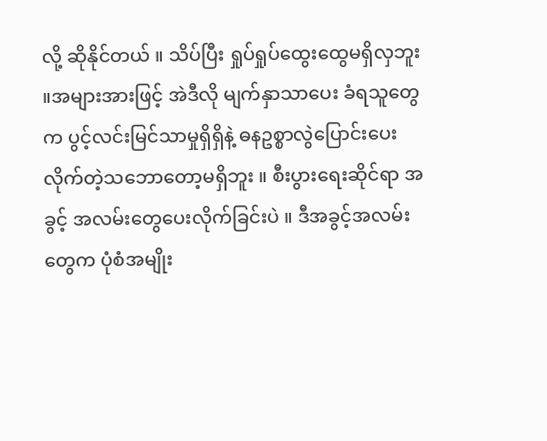လို့ ဆိုနိုင်တယ် ။ သိပ်ပြီး ရှုပ်ရှုပ်ထွေးထွေမရှိလှဘူး ။အများအားဖြင့် အဲဒီလို မျက်နှာသာပေး ခံရသူတွေက ပွင့်လင်းမြင်သာမှုရှိရှိနဲ့ ဓနဥစ္စာလွဲပြောင်းပေးလိုက်တဲ့သဘောတော့မရှိဘူး ။ စီးပွားရေးဆိုင်ရာ အခွင့် အလမ်းတွေပေးလိုက်ခြင်းပဲ ။ ဒီအခွင့်အလမ်းတွေက ပုံစံအမျိုး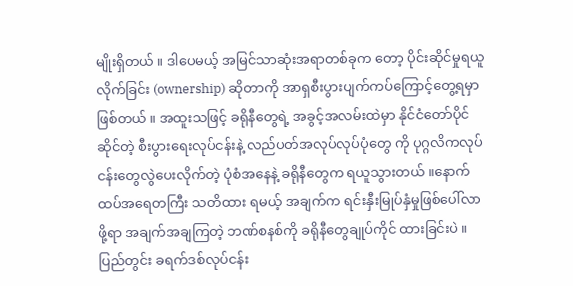မျိုးရှိတယ် ။ ဒါပေမယ့် အမြင်သာဆုံးအရာတစ်ခုက တော့ ပိုင်းဆိုင်မှုရယူလိုက်ခြင်း (ownership) ဆိုတာကို အာရှစီးပွားပျက်ကပ်ကြောင့်တွေ့ရမှာဖြစ်တယ် ။ အထူးသဖြင့် ခရိုနီတွေရဲ့ အခွင့်အလမ်းထဲမှာ နိုင်ငံတော်ပိုင်ဆိုင်တဲ့ စီးပွားရေးလုပ်ငန်းနဲ့ လည်ပတ်အလုပ်လုပ်ပုံတွေ ကို ပုဂ္ဂလိကလုပ်ငန်းတွေလွဲပေးလိုက်တဲ့ ပုံစံအနေနဲ့ ခရိုနီတွေက ရယူသွားတယ် ။နောက်ထပ်အရေတကြီး သတိထား ရမယ့် အချက်က ရင်းနှီးမြုပ်နှံမှုဖြစ်ပေါ်လာဖို့ရာ အချက်အချကြတဲ့ ဘဏ်စနစ်ကို ခရိုနီတွေချုပ်ကိုင် ထားခြင်းပဲ ။ ပြည်တွင်း ခရက်ဒစ်လုပ်ငန်း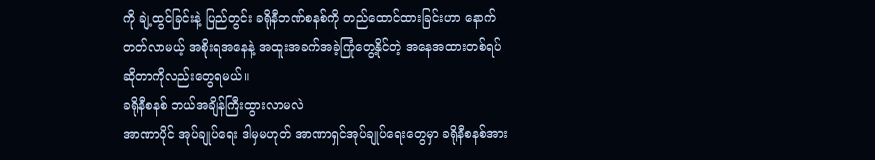ကို ချဲ့ထွင်ခြင်းနဲ့ ပြည်တွင်း ခရိုနီဘဏ်စနစ်ကို တည်ထောင်ထားခြင်းဟာ နောက်တတ်လာမယ့် အစိုးရအနေနဲ့ အထူးအခက်အခဲ့ကြုံတွေ့နိုင်တဲ့ အနေအထားတစ်ရပ်ဆိုတာကိုလည်းတွေရမယ်။
ခရိုနီစနစ် ဘယ်အချိန်ကြီးထွားလာမလဲ
အာဏာပိုင် အုပ်ချုပ်ရေး ဒါမှမဟုတ် အာဏာရှင်အုပ်ချုပ်ရေးတွေမှာ ခရိုနီစနစ်အား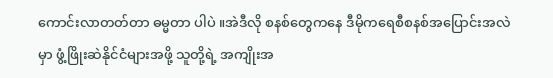ကောင်းလာတတ်တာ ဓမ္မတာ ပါပဲ ။အဲဒီလို စနစ်တွေကနေ ဒီမိုကရေစီစနစ်အပြောင်းအလဲမှာ ဖွံ့ဖြိုးဆဲနိုင်ငံများအဖို့ သူတို့ရဲ့ အကျိုးအ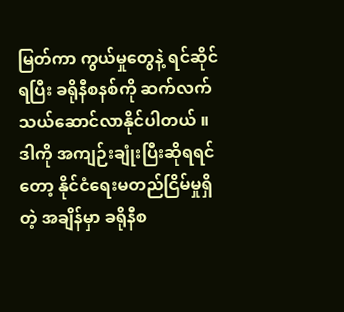မြတ်ကာ ကွယ်မှုတွေနဲ့ ရင်ဆိုင်ရပြီး ခရိုနီစနစ်ကို ဆက်လက်သယ်ဆောင်လာနိုင်ပါတယ် ။ ဒါကို အကျဉ်းချုံးပြီးဆိုရရင်တော့ နိုင်ငံရေးမတည်ငြိမ်မှုရှိတဲ့ အချိန်မှာ ခရိုနီစ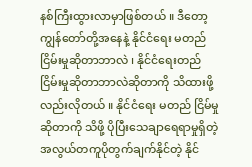နစ်ကြီးထွားလာမှာဖြစ်တယ် ။ ဒီတော့ ကျွန်တော်တို့အနေနဲ့ နိုင်ငံရေး မတည်ငြိမ်းမှုဆိုတာဘာလဲ ၊ နိုင်ငံရေးတည်ငြိမ်းမှုဆိုတာဘာလဲဆိုတာကို သိထားဖို့လည်းလိုတယ် ။ နိုင်ငံရေး မတည် ငြိမ်မှုဆိုတာကို သိဖို့ ပိုပြီးသေချာရေရာမှုရှိတဲ့ အလွယ်တကူပိုတွက်ချက်နိုင်တဲ့ နိုင်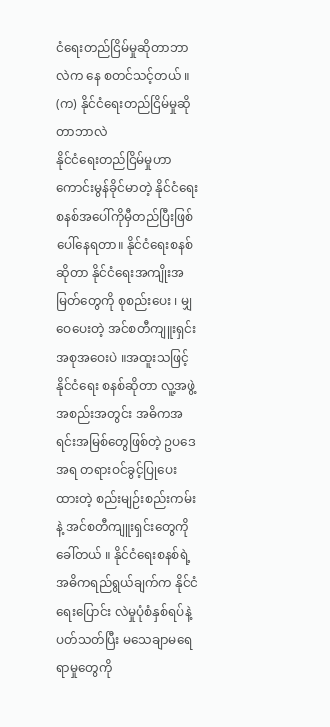ငံရေးတည်ငြိမ်မှုဆိုတာဘာလဲက နေ စတင်သင့်တယ် ။
(က) နိုင်ငံရေးတည်ငြိမ်မှုဆိုတာဘာလဲ
နိုင်ငံရေးတည်ငြိမ်မှုဟာ ကောင်းမွန်ခိုင်မာတဲ့ နိုင်ငံရေးစနစ်အပေါ်ကိုမှီတည်ပြီးဖြစ်ပေါ်နေရတာ။ နိုင်ငံရေးစနစ် ဆိုတာ နိုင်ငံရေးအကျိုးအမြတ်တွေကို စုစည်းပေး ၊ မျှဝေပေးတဲ့ အင်စတီကျူးရှင်းအစုအဝေးပဲ ။အထူးသဖြင့် နိုင်ငံရေး စနစ်ဆိုတာ လူ့အဖွဲ့အစည်းအတွင်း အဓိကအရင်းအမြစ်တွေဖြစ်တဲ့ ဥပဒေအရ တရားဝင်ခွင့်ပြုပေးထားတဲ့ စည်းမျဉ်းစည်းကမ်းနဲ့ အင်စတီကျူးရှင်းတွေကို ခေါ်တယ် ။ နိုင်ငံရေးစနစ်ရဲ့ အဓိကရည်ရွယ်ချက်က နိုင်ငံရေးပြောင်း လဲမှုပုံစံနှစ်ရပ်နဲ့ ပတ်သတ်ပြီး မသေချာမရေရာမှုတွေကို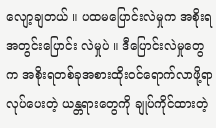လျော့ချတယ် ။ ပထမပြောင်းလဲမှုက အစိုးရအတွင်းပြောင်း လဲမှုပဲ ။ ဒီပြောင်းလဲမှုတွေက အစိုးရတစ်ခုအစားထိုးဝင်ရောက်လာဖို့ရာလုပ်ပေးတဲ့ ယန္တရားတွေကို ချုပ်ကိုင်ထားတဲ့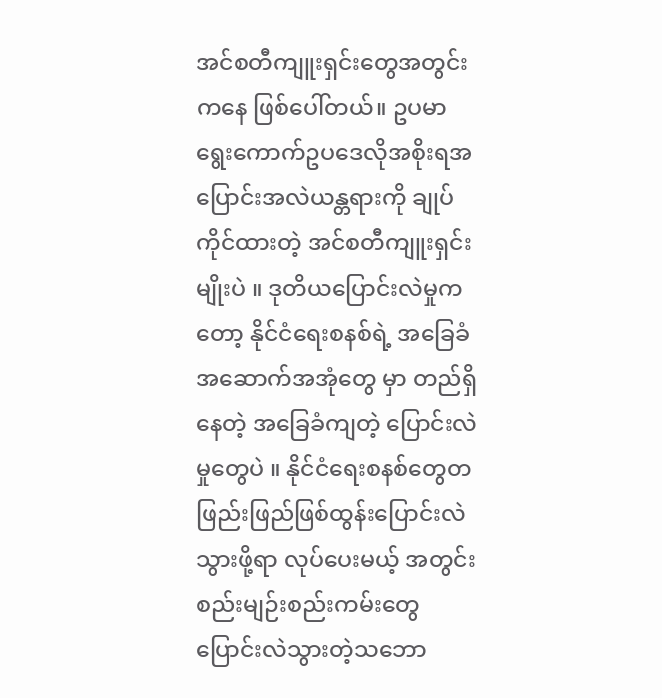အင်စတီကျူးရှင်းတွေအတွင်းကနေ ဖြစ်ပေါ်တယ်။ ဥပမာ ရွေးကောက်ဥပဒေလိုအစိုးရအပြောင်းအလဲယန္တရားကို ချုပ်ကိုင်ထားတဲ့ အင်စတီကျူးရှင်းမျိုးပဲ ။ ဒုတိယပြောင်းလဲမှုကတော့ နိုင်ငံရေးစနစ်ရဲ့ အခြေခံအဆောက်အအုံတွေ မှာ တည်ရှိနေတဲ့ အခြေခံကျတဲ့ ပြောင်းလဲမှုတွေပဲ ။ နိုင်ငံရေးစနစ်တွေတဖြည်းဖြည်ဖြစ်ထွန်းပြောင်းလဲသွားဖို့ရာ လုပ်ပေးမယ့် အတွင်းစည်းမျဉ်းစည်းကမ်းတွေ ပြောင်းလဲသွားတဲ့သဘော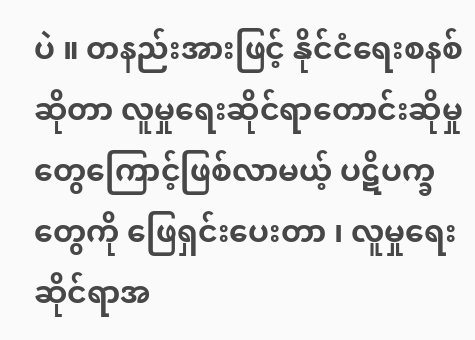ပဲ ။ တနည်းအားဖြင့် နိုင်ငံရေးစနစ်ဆိုတာ လူမှုရေးဆိုင်ရာတောင်းဆိုမှုတွေကြောင့်ဖြစ်လာမယ့် ပဋိပက္ခတွေကို ဖြေရှင်းပေးတာ ၊ လူမှုရေးဆိုင်ရာအ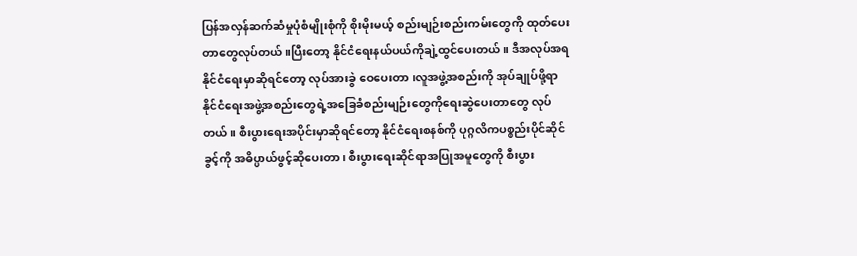ပြန်အလှန်ဆက်ဆံမှုပုံစံမျိုးစုံကို စိုးမိုးမယ့် စည်းမျဉ်းစည်းကမ်းတွေကို ထုတ်ပေး တာတွေလုပ်တယ် ။ပြီးတော့ နိုင်ငံရေးနယ်ပယ်ကိုချဲ့ထွင်ပေးတယ် ။ ဒီအလုပ်အရ နိုင်ငံရေးမှာဆိုရင်တော့ လုပ်အားခွဲ ဝေပေးတာ ၊လူအဖွဲ့အစည်းကို အုပ်ချုပ်ဖို့ရာ နိုင်ငံရေးအဖွဲ့အစည်းတွေရဲ့အခြေခံစည်းမျဉ်းတွေကိုရေးဆွဲပေးတာတွေ လုပ်တယ် ။ စီးပွားရေးအပိုင်းမှာဆိုရင်တော့ နိုင်ငံရေးစနစ်ကို ပုဂ္ဂလိကပစ္စည်းပိုင်ဆိုင်ခွင့်ကို အဓိပ္ပာယ်ဖွင့်ဆိုပေးတာ၊ စီးပွားရေးဆိုင်ရာအပြုအမူတွေကို စီးပွား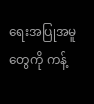ရေးအပြုအမူတွေကို ကန့်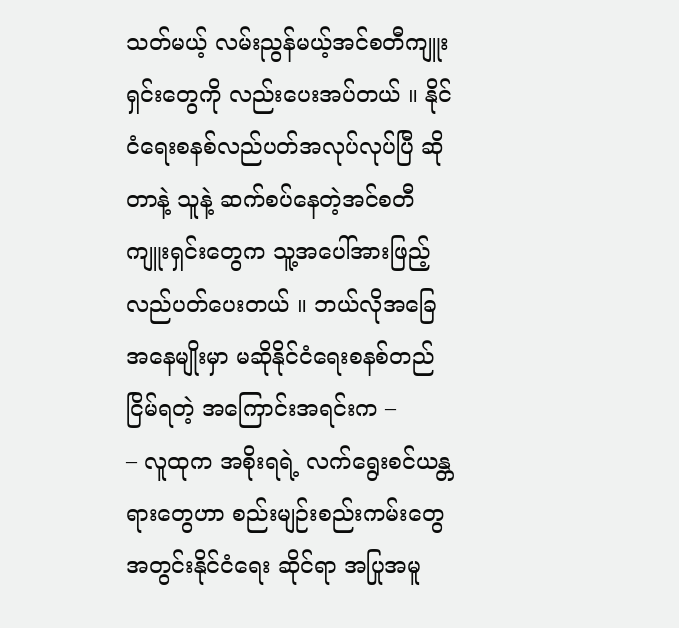သတ်မယ့် လမ်းညွန်မယ့်အင်စတီကျူးရှင်းတွေကို လည်းပေးအပ်တယ် ။ နိုင်ငံရေးစနစ်လည်ပတ်အလုပ်လုပ်ပြီ ဆိုတာနဲ့ သူနဲ့ ဆက်စပ်နေတဲ့အင်စတီကျူးရှင်းတွေက သူ့အပေါ်အားဖြည့် လည်ပတ်ပေးတယ် ။ ဘယ်လိုအခြေအနေမျိုးမှာ မဆိုနိုင်ငံရေးစနစ်တည်ငြိမ်ရတဲ့ အကြောင်းအရင်းက –
– လူထုက အစိုးရရဲ့ လက်ရွေးစင်ယန္တရားတွေဟာ စည်းမျဉ်းစည်းကမ်းတွေအတွင်းနိုင်ငံရေး ဆိုင်ရာ အပြုအမူ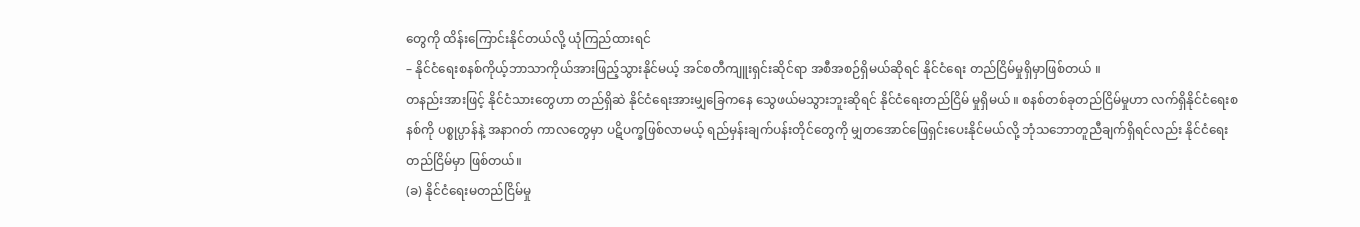တွေကို ထိန်းကြောင်းနိုင်တယ်လို့ ယုံကြည်ထားရင်
– နိုင်ငံရေးစနစ်ကိုယ့်ဘာသာကိုယ်အားဖြည့်သွားနိုင်မယ့် အင်စတီကျူးရှင်းဆိုင်ရာ အစီအစဉ်ရှိမယ်ဆိုရင် နိုင်ငံရေး တည်ငြိမ်မှုရှိမှာဖြစ်တယ် ။
တနည်းအားဖြင့် နိုင်ငံသားတွေဟာ တည်ရှိဆဲ နိုင်ငံရေးအားမျှခြေကနေ သွေဖယ်မသွားဘူးဆိုရင် နိုင်ငံရေးတည်ငြိမ် မှုရှိမယ် ။ စနစ်တစ်ခုတည်ငြိမ်မှုဟာ လက်ရှိနိုင်ငံရေးစနစ်ကို ပစ္စုပ္ပာန်နဲ့ အနာဂတ် ကာလတွေမှာ ပဋိပက္ခဖြစ်လာမယ့် ရည်မှန်းချက်ပန်းတိုင်တွေကို မျှတအောင်ဖြေရှင်းပေးနိုင်မယ်လို့ ဘုံသဘောတူညီချက်ရှိရင်လည်း နိုင်ငံရေးတည်ငြိမ်မှာ ဖြစ်တယ်။
(ခ) နိုင်ငံရေးမတည်ငြိမ်မှု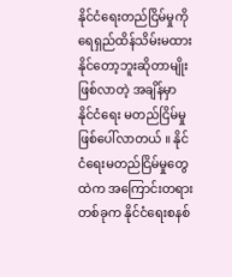နိုင်ငံရေးတည်ငြိမ်မှုကို ရေရှည်ထိန်သိမ်းမထားနိုင်တော့ဘူးဆိုတာမျိုးဖြစ်လာတဲ့ အချိန်မှာ နိုင်ငံရေး မတည်ငြိမ်မှု ဖြစ်ပေါ်လာတယ် ။ နိုင်ငံရေးမတည်ငြိမ်မှုတွေထဲက အကြောင်းတရားတစ်ခုက နိုင်ငံရေးစနစ်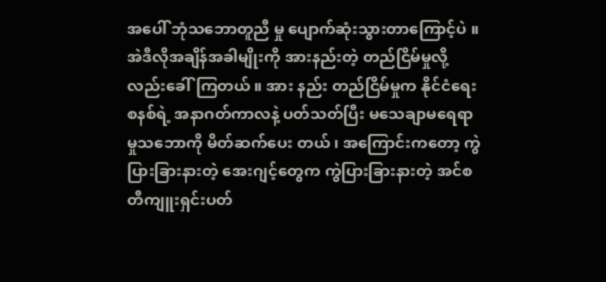အပေါ် ဘုံသဘောတူညီ မှု ပျောက်ဆုံးသွားတာကြောင့်ပဲ ။အဲဒီလိုအချိန်အခါမျိုးကို အားနည်းတဲ့ တည်ငြိမ်မှုလို့လည်းခေါ်ကြတယ် ။ အား နည်း တည်ငြိမ်မှုက နိုင်ငံရေးစနစ်ရဲ့ အနာဂတ်ကာလနဲ့ ပတ်သတ်ပြီး မသေချာမရေရာမှုသဘောကို မိတ်ဆက်ပေး တယ် ၊ အကြောင်းကတော့ ကွဲပြားခြားနားတဲ့ အေးဂျင့်တွေက ကွဲပြားခြားနားတဲ့ အင်စတီကျူးရှင်းပတ်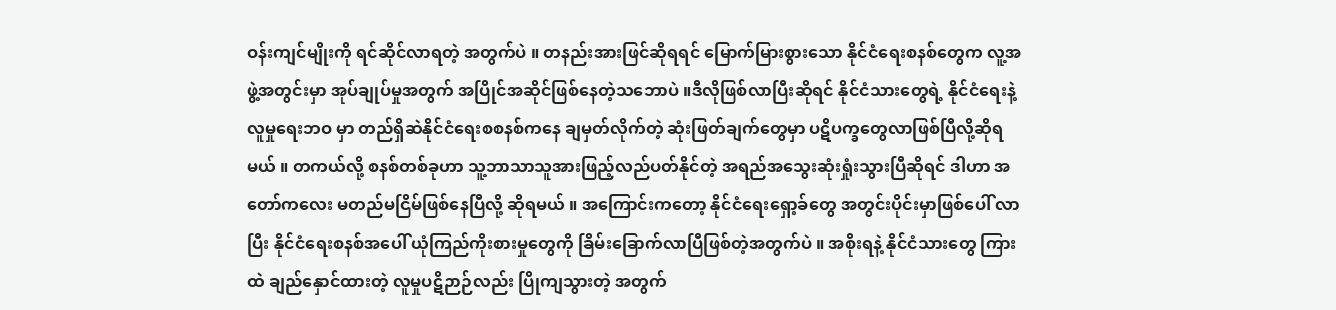ဝန်းကျင်မျိုးကို ရင်ဆိုင်လာရတဲ့ အတွက်ပဲ ။ တနည်းအားဖြင်ဆိုရရင် မြောက်မြားစွားသော နိုင်ငံရေးစနစ်တွေက လူ့အဖွဲ့အတွင်းမှာ အုပ်ချုပ်မှုအတွက် အပြိုင်အဆိုင်ဖြစ်နေတဲ့သဘောပဲ ။ဒီလိုဖြစ်လာပြီးဆိုရင် နိုင်ငံသားတွေရဲ့ နိုင်ငံရေးနဲ့လူမှုရေးဘဝ မှာ တည်ရှိဆဲနိုင်ငံရေးစစနစ်ကနေ ချမှတ်လိုက်တဲ့ ဆုံးဖြတ်ချက်တွေမှာ ပဋိပက္ခတွေလာဖြစ်ပြီလို့ဆိုရမယ် ။ တကယ်လို့ စနစ်တစ်ခုဟာ သူ့ဘာသာသူအားဖြည့်လည်ပတ်နိုင်တဲ့ အရည်အသွေးဆုံးရှုံးသွားပြီဆိုရင် ဒါဟာ အတော်ကလေး မတည်မငြိမ်ဖြစ်နေပြီလို့ ဆိုရမယ် ။ အကြောင်းကတော့ နိုင်ငံရေးရှော့ခ်တွေ အတွင်းပိုင်းမှာဖြစ်ပေါ် လာပြီး နိုင်ငံရေးစနစ်အပေါ် ယုံကြည်ကိုးစားမှုတွေကို ခြိမ်းခြောက်လာပြီဖြစ်တဲ့အတွက်ပဲ ။ အစိုးရနဲ့ နိုင်ငံသားတွေ ကြားထဲ ချည်နှောင်ထားတဲ့ လူမှုပဋိဉာဉ်လည်း ပြိုကျသွားတဲ့ အတွက်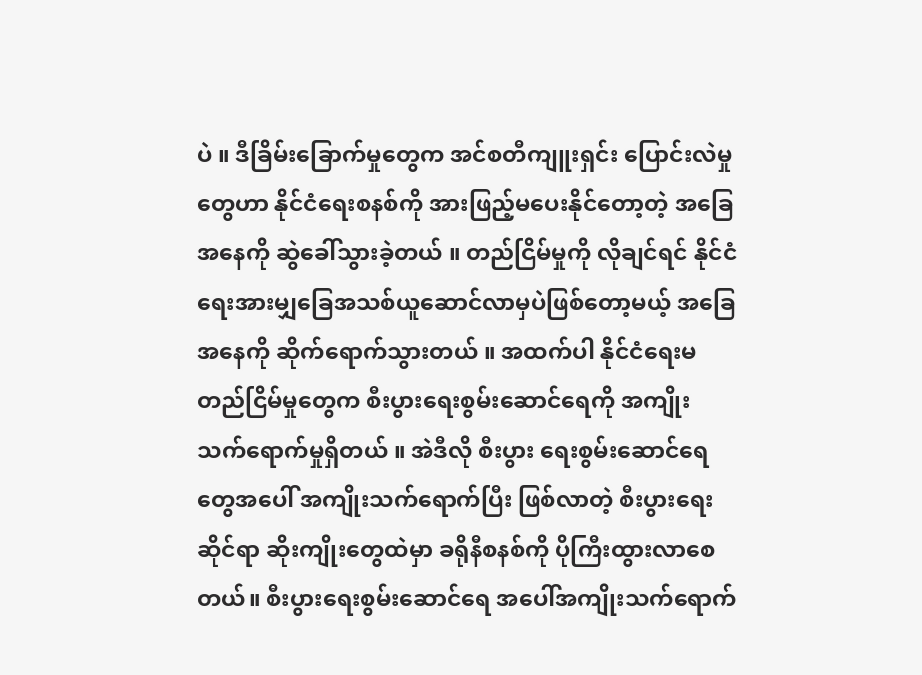ပဲ ။ ဒီခြိမ်းခြောက်မှုတွေက အင်စတီကျူးရှင်း ပြောင်းလဲမှုတွေဟာ နိုင်ငံရေးစနစ်ကို အားဖြည့်မပေးနိုင်တော့တဲ့ အခြေအနေကို ဆွဲခေါ်သွားခဲ့တယ် ။ တည်ငြိမ်မှုကို လိုချင်ရင် နိုင်ငံရေးအားမျှခြေအသစ်ယူဆောင်လာမှပဲဖြစ်တော့မယ့် အခြေအနေကို ဆိုက်ရောက်သွားတယ် ။ အထက်ပါ နိုင်ငံရေးမတည်ငြိမ်မှုတွေက စီးပွားရေးစွမ်းဆောင်ရေကို အကျိုးသက်ရောက်မှုရှိတယ် ။ အဲဒီလို စီးပွား ရေးစွမ်းဆောင်ရေတွေအပေါ် အကျိုးသက်ရောက်ပြီး ဖြစ်လာတဲ့ စီးပွားရေးဆိုင်ရာ ဆိုးကျိုးတွေထဲမှာ ခရိုနီစနစ်ကို ပိုကြီးထွားလာစေတယ်။ စီးပွားရေးစွမ်းဆောင်ရေ အပေါ်အကျိုးသက်ရောက်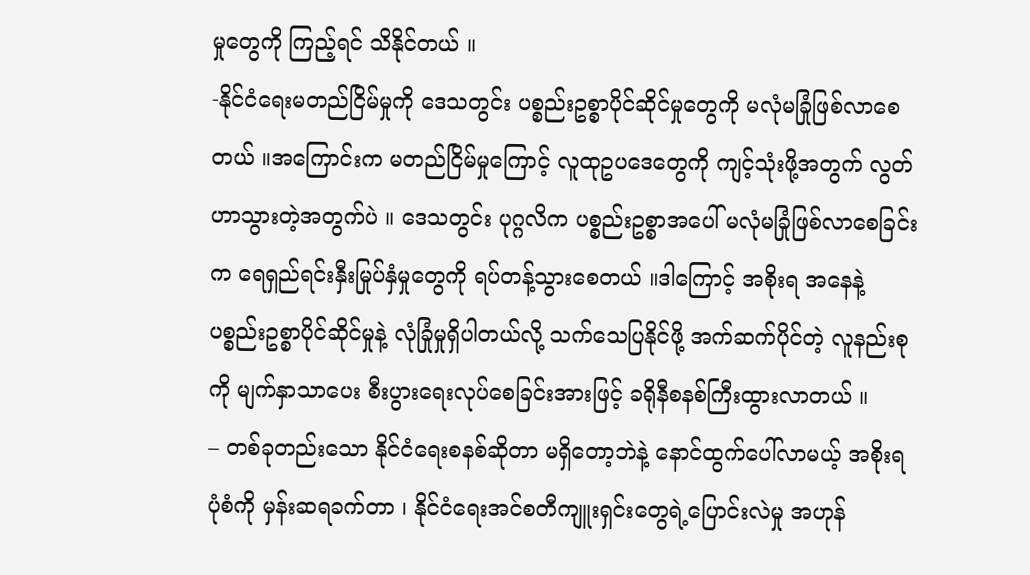မှုတွေကို ကြည့်ရင် သိနိုင်တယ် ။
-နိုင်ငံရေးမတည်ငြိမ်မှုကို ဒေသတွင်း ပစ္စည်းဥစ္စာပိုင်ဆိုင်မှုတွေကို မလုံမခြုံဖြစ်လာစေတယ် ။အကြောင်းက မတည်ငြိမ်မှုကြောင့် လူထုဥပဒေတွေကို ကျင့်သုံးဖို့အတွက် လွတ်ဟာသွားတဲ့အတွက်ပဲ ။ ဒေသတွင်း ပုဂ္ဂလိက ပစ္စည်းဥစ္စာအပေါ် မလုံမခြုံဖြစ်လာစေခြင်းက ရေရှည်ရင်းနှီးမြုပ်နှံမှုတွေကို ရပ်တန့်သွားစေတယ် ။ဒါကြောင့် အစိုးရ အနေနဲ့ ပစ္စည်းဥစ္စာပိုင်ဆိုင်မှုနဲ့ လုံခြုံမှုရှိပါတယ်လို့ သက်သေပြနိုင်ဖို့ အက်ဆက်ပိုင်တဲ့ လူနည်းစုကို မျက်နှာသာပေး စီးပွားရေးလုပ်စေခြင်းအားဖြင့် ခရိုနီစနစ်ကြီးထွားလာတယ် ။
– တစ်ခုတည်းသော နိုင်ငံရေးစနစ်ဆိုတာ မရှိတော့ဘဲနဲ့ နောင်ထွက်ပေါ်လာမယ့် အစိုးရပုံစံကို မှန်းဆရခက်တာ ၊ နိုင်ငံရေးအင်စတီကျူးရှင်းတွေရဲ့ပြောင်းလဲမှု အဟုန်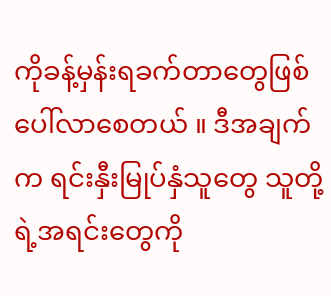ကိုခန့်မှန်းရခက်တာတွေဖြစ်ပေါ်လာစေတယ် ။ ဒီအချက်က ရင်းနှီးမြုပ်နှံသူတွေ သူတို့ရဲ့အရင်းတွေကို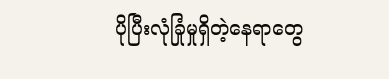ပိုပြီးလုံခြုံမှုရှိတဲ့နေရာတွေ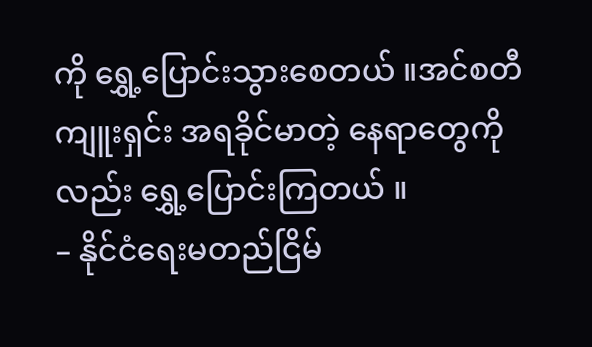ကို ရွှေ့ပြောင်းသွားစေတယ် ။အင်စတီကျူးရှင်း အရခိုင်မာတဲ့ နေရာတွေကိုလည်း ရွှေ့ပြောင်းကြတယ် ။
– နိုင်ငံရေးမတည်ငြိမ်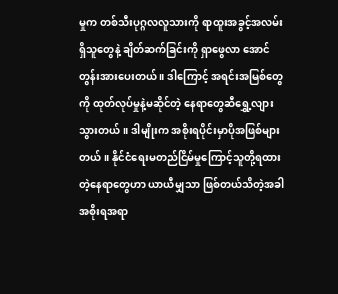မှုက တစ်သီးပုဂ္ဂလလူသားကို ရာထူးအခွင့်အလမ်းရှိသူတွေနဲ့ ချိတ်ဆက်ခြင်းကို ရှာဖွေလာ အောင်တွန်းအားပေးတယ် ။ ဒါကြောင့် အရင်းအမြစ်တွေကို ထုတ်လုပ်မှုနဲ့မဆိုင်တဲ့ နေရာတွေဆီရွှေ့လျားသွားတယ် ။ ဒါမျိုးက အစိုးရပိုင်းမှာပိုအဖြစ်များတယ် ။ နိုင်ငံရေးမတည်ငြိမ်မှုကြောင့်သူတို့ရထားတဲ့နေရာတွေဟာ ယာယီမျှသာ ဖြစ်တယ်သိတဲ့အခါ အစိုးရအရာ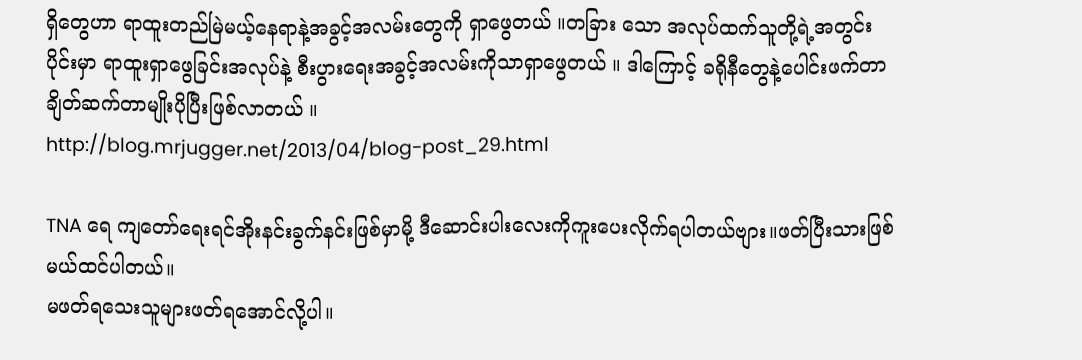ရှိတွေဟာ ရာထူးတည်မြဲမယ့်နေရာနဲ့အခွင့်အလမ်းတွေကို ရှာဖွေတယ် ။တခြား သော အလုပ်ထက်သူတို့ရဲ့အတွင်းပိုင်းမှာ ရာထူးရှာဖွေခြင်းအလုပ်နဲ့ စီးပွားရေးအခွင့်အလမ်းကိုသာရှာဖွေတယ် ။ ဒါကြောင့် ခရိုနီတွေနဲ့ပေါင်းဖက်တာ ချိတ်ဆက်တာမျိုးပိုပြီးဖြစ်လာတယ် ။
http://blog.mrjugger.net/2013/04/blog-post_29.html

TNA ရေ ကျတော်ရေးရင်အိုးနင်းခွက်နင်းဖြစ်မှာမို့ ဒီဆောင်းပါးလေးကိုကူးပေးလိုက်ရပါတယ်ဗျား။ဖတ်ပြီးသားဖြစ်မယ်ထင်ပါတယ်။
မဖတ်ရသေးသူများဖတ်ရအောင်လို့ပါ။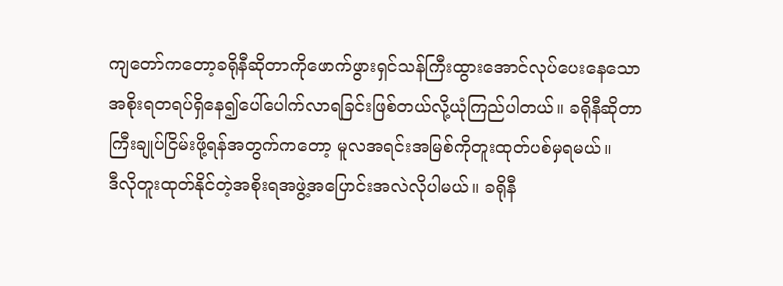ကျတော်ကတော့ခရိုနီဆိုတာကိုဖောက်ဖွားရှင်သန်ကြီးထွားအောင်လုပ်ပေးနေသော
အစိုးရတရပ်ရှိနေ၍ပေါ်ပေါက်လာရခြင်းဖြစ်တယ်လို့ယုံကြည်ပါတယ်။ ခရိုနီဆိုတာ
ကြီးချုပ်ငြိမ်းဖို့ရန်အတွက်ကတော့ မူလအရင်းအမြစ်ကိုတူးထုတ်ပစ်မှရမယ်။
ဒီလိုတူးထုတ်နိုင်တဲ့အစိုးရအဖွဲ့အပြောင်းအလဲလိုပါမယ်။ ခရိုနီ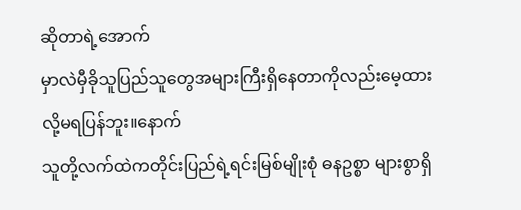ဆိုတာရဲ့အောက်
မှာလဲမှီခိုသူပြည်သူတွေအများကြီးရှိနေတာကိုလည်းမေ့ထားလို့မရပြန်ဘူး။နောက်
သူတို့လက်ထဲကတိုင်းပြည်ရဲ့ရင်းမြစ်မျိုးစုံ ဓနဥစ္စာ များစွာရှိ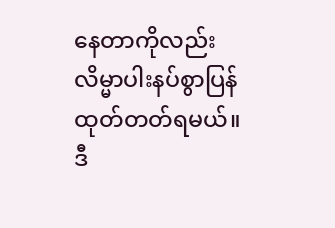နေတာကိုလည်း
လိမ္မာပါးနပ်စွာပြန်ထုတ်တတ်ရမယ်။
ဒီ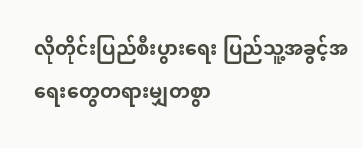လိုတိုင်းပြည်စီးပွားရေး ပြည်သူ့အခွင့်အရေးတွေတရားမျှတစွာ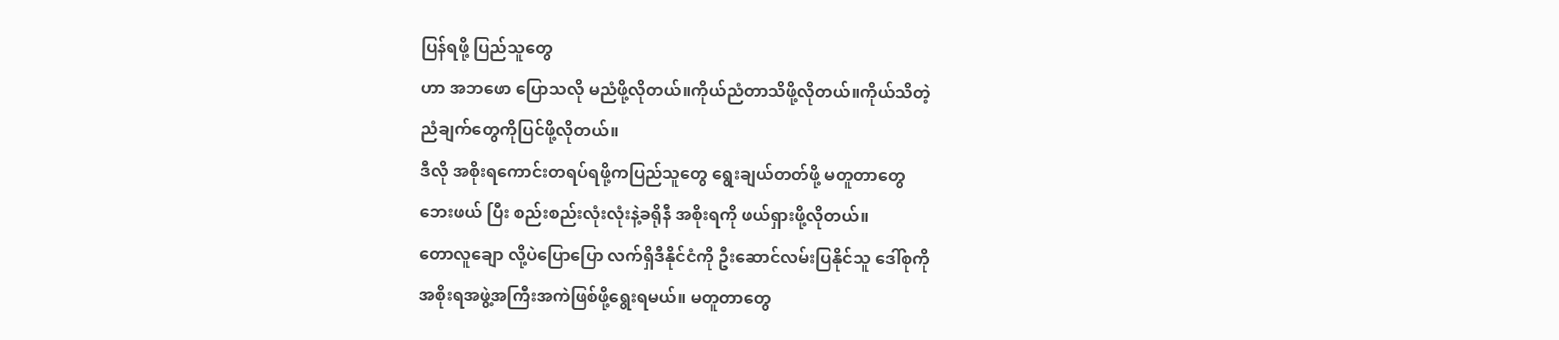ပြန်ရဖို့ ပြည်သူတွေ
ဟာ အဘဖော ပြောသလို မညံဖို့လိုတယ်။ကိုယ်ညံတာသိဖို့လိုတယ်။ကိုယ်သိတဲ့
ညံချက်တွေကိုပြင်ဖို့လိုတယ်။
ဒီလို အစိုးရကောင်းတရပ်ရဖို့ကပြည်သူတွေ ရွေးချယ်တတ်ဖို့ မတူတာတွေ
ဘေးဖယ် ပြီး စည်းစည်းလုံးလုံးနဲ့ခရိုနီ အစိုးရကို ဖယ်ရှားဖို့လိုတယ်။
တောလူချော လို့ပဲပြောပြော လက်ရှိဒီနိုင်ငံကို ဦးဆောင်လမ်းပြနိုင်သူ ဒေါ်စုကို
အစိုးရအဖွဲ့အကြီးအကဲဖြစ်ဖို့ရွေးရမယ်။ မတူတာတွေ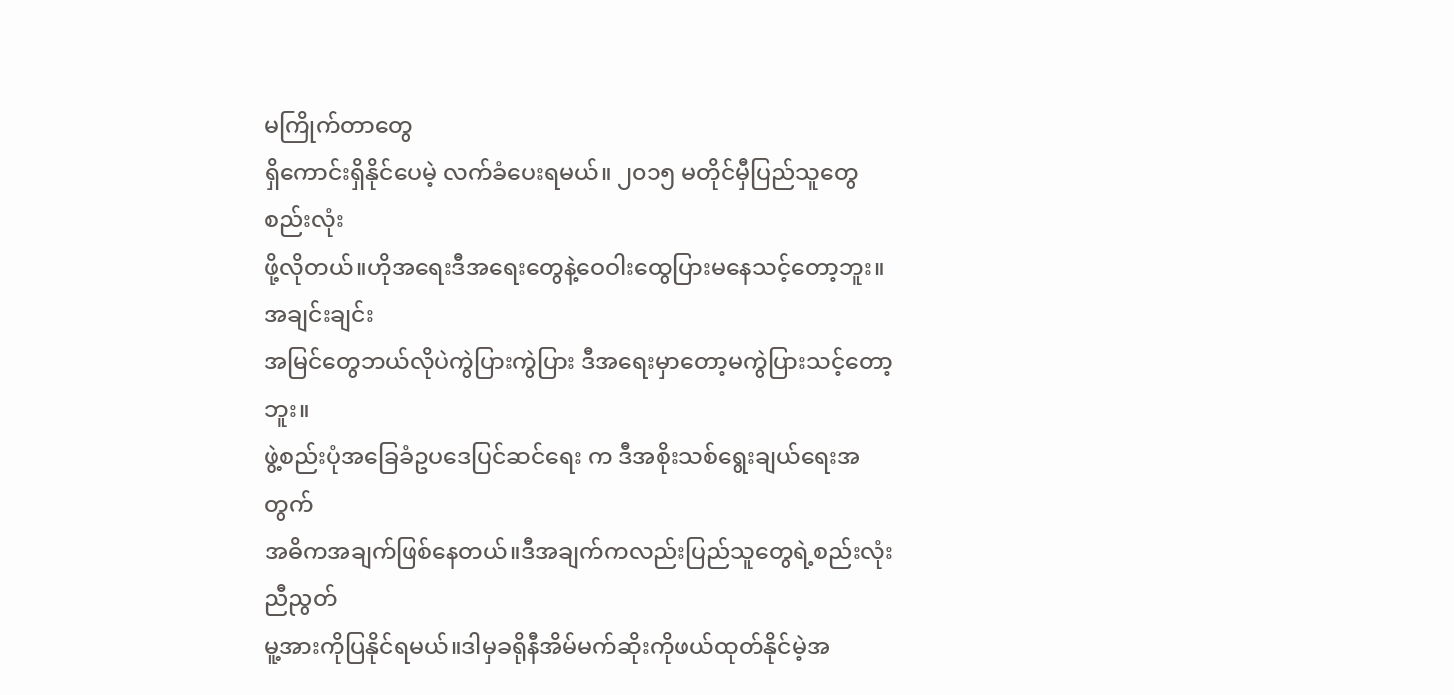မကြိုက်တာတွေ
ရှိကောင်းရှိနိုင်ပေမဲ့ လက်ခံပေးရမယ်။ ၂၀၁၅ မတိုင်မှီပြည်သူတွေစည်းလုံး
ဖို့လိုတယ်။ဟိုအရေးဒီအရေးတွေနဲ့ဝေဝါးထွေပြားမနေသင့်တော့ဘူး။ အချင်းချင်း
အမြင်တွေဘယ်လိုပဲကွဲပြားကွဲပြား ဒီအရေးမှာတော့မကွဲပြားသင့်တော့ဘူး။
ဖွဲ့စည်းပုံအခြေခံဥပဒေပြင်ဆင်ရေး က ဒီအစိုးသစ်ရွေးချယ်ရေးအတွက်
အဓိကအချက်ဖြစ်နေတယ်။ဒီအချက်ကလည်းပြည်သူတွေရဲ့စည်းလုံးညီညွတ်
မူ့အားကိုပြနိုင်ရမယ်။ဒါမှခရိုနီအိမ်မက်ဆိုးကိုဖယ်ထုတ်နိုင်မဲ့အ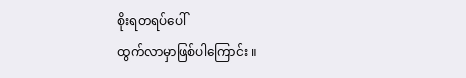စိုးရတရပ်ပေါ်
ထွက်လာမှာဖြစ်ပါကြောင်း ။